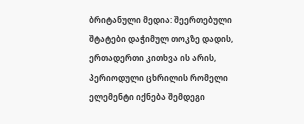ბრიტანული მედია: შეერთებული შტატები დაჭიმულ თოკზე დადის, ერთადერთი კითხვა ის არის, პერიოდული ცხრილის რომელი ელემენტი იქნება შემდეგი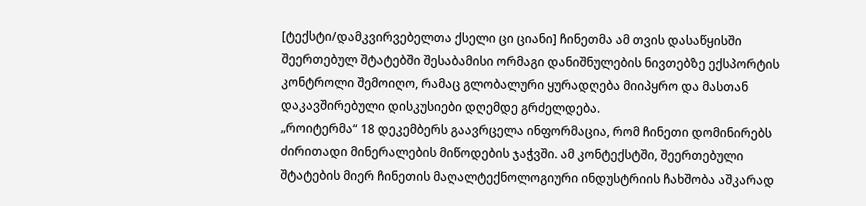[ტექსტი/დამკვირვებელთა ქსელი ცი ციანი] ჩინეთმა ამ თვის დასაწყისში შეერთებულ შტატებში შესაბამისი ორმაგი დანიშნულების ნივთებზე ექსპორტის კონტროლი შემოიღო, რამაც გლობალური ყურადღება მიიპყრო და მასთან დაკავშირებული დისკუსიები დღემდე გრძელდება.
„როიტერმა“ 18 დეკემბერს გაავრცელა ინფორმაცია, რომ ჩინეთი დომინირებს ძირითადი მინერალების მიწოდების ჯაჭვში. ამ კონტექსტში, შეერთებული შტატების მიერ ჩინეთის მაღალტექნოლოგიური ინდუსტრიის ჩახშობა აშკარად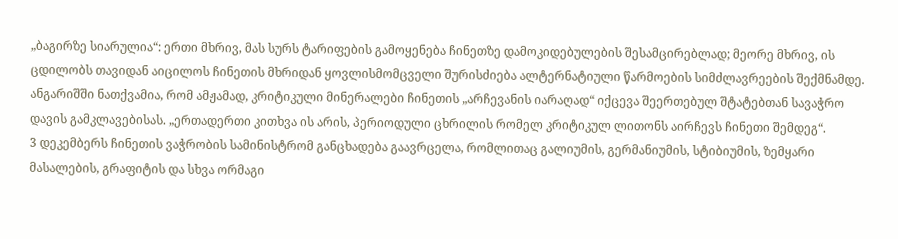„ბაგირზე სიარულია“: ერთი მხრივ, მას სურს ტარიფების გამოყენება ჩინეთზე დამოკიდებულების შესამცირებლად; მეორე მხრივ, ის ცდილობს თავიდან აიცილოს ჩინეთის მხრიდან ყოვლისმომცველი შურისძიება ალტერნატიული წარმოების სიმძლავრეების შექმნამდე.
ანგარიშში ნათქვამია, რომ ამჟამად, კრიტიკული მინერალები ჩინეთის „არჩევანის იარაღად“ იქცევა შეერთებულ შტატებთან სავაჭრო დავის გამკლავებისას. „ერთადერთი კითხვა ის არის, პერიოდული ცხრილის რომელ კრიტიკულ ლითონს აირჩევს ჩინეთი შემდეგ“.
3 დეკემბერს ჩინეთის ვაჭრობის სამინისტრომ განცხადება გაავრცელა, რომლითაც გალიუმის, გერმანიუმის, სტიბიუმის, ზემყარი მასალების, გრაფიტის და სხვა ორმაგი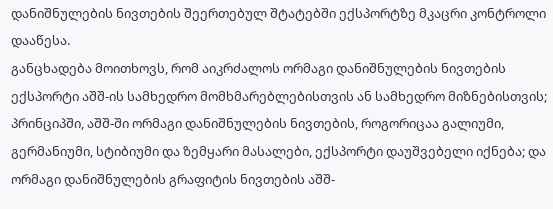დანიშნულების ნივთების შეერთებულ შტატებში ექსპორტზე მკაცრი კონტროლი დააწესა.
განცხადება მოითხოვს, რომ აიკრძალოს ორმაგი დანიშნულების ნივთების ექსპორტი აშშ-ის სამხედრო მომხმარებლებისთვის ან სამხედრო მიზნებისთვის; პრინციპში, აშშ-ში ორმაგი დანიშნულების ნივთების, როგორიცაა გალიუმი, გერმანიუმი, სტიბიუმი და ზემყარი მასალები, ექსპორტი დაუშვებელი იქნება; და ორმაგი დანიშნულების გრაფიტის ნივთების აშშ-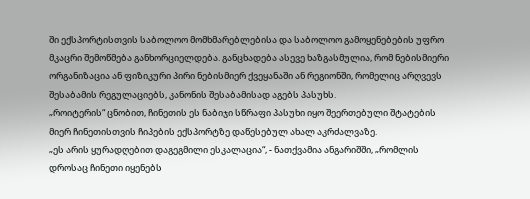ში ექსპორტისთვის საბოლოო მომხმარებლებისა და საბოლოო გამოყენებების უფრო მკაცრი შემოწმება განხორციელდება. განცხადება ასევე ხაზგასმულია, რომ ნებისმიერი ორგანიზაცია ან ფიზიკური პირი ნებისმიერ ქვეყანაში ან რეგიონში, რომელიც არღვევს შესაბამის რეგულაციებს, კანონის შესაბამისად აგებს პასუხს.
„როიტერის“ ცნობით, ჩინეთის ეს ნაბიჯი სწრაფი პასუხი იყო შეერთებული შტატების მიერ ჩინეთისთვის ჩიპების ექსპორტზე დაწესებულ ახალ აკრძალვაზე.
„ეს არის ყურადღებით დაგეგმილი ესკალაცია“, - ნათქვამია ანგარიშში, „რომლის დროსაც ჩინეთი იყენებს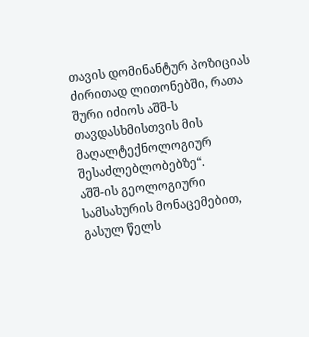თავის დომინანტურ პოზიციას ძირითად ლითონებში, რათა შური იძიოს აშშ-ს თავდასხმისთვის მის მაღალტექნოლოგიურ შესაძლებლობებზე“.
აშშ-ის გეოლოგიური სამსახურის მონაცემებით, გასულ წელს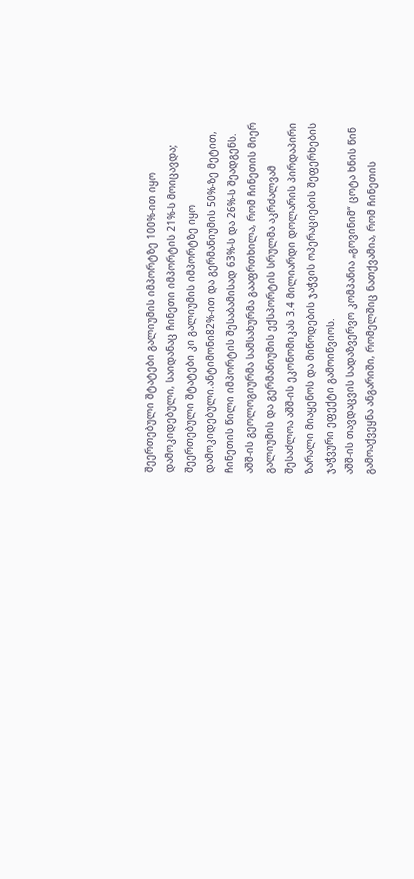შეერთებული შტატები გალიუმის იმპორტზე 100%-ით იყო დამოკიდებული, საიდანაც ჩინეთი იმპორტის 21%-ს მოიცავდა; შეერთებული შტატები კი გალიუმის იმპორტზე იყო დამოკიდებული.ანტიმონი82%-ით და გერმანიუმის 50%-ზე მეტით, ჩინეთის წილი იმპორტის შესაბამისად 63%-ს და 26%-ს შეადგენს. აშშ-ის გეოლოგიურმა სამსახურმა გააფრთხილა, რომ ჩინეთის მიერ გალიუმის და გერმანიუმის ექსპორტის სრულმა აკრძალვამ შესაძლოა აშშ-ის ეკონომიკას 3.4 მილიარდი დოლარის პირდაპირი ზარალი მიაყენოს და მიწოდების ჯაჭვის ოპერაციების შეფერხების ჯაჭვური ეფექტი გამოიწვიოს.
აშშ-ის თავდაცვის სადაზვერვო კომპანია „გოვინიმ“ ცოტა ხნის წინ გამოაქვეყნა ანგარიში, რომელშიც ნათქვამია, რომ ჩინეთის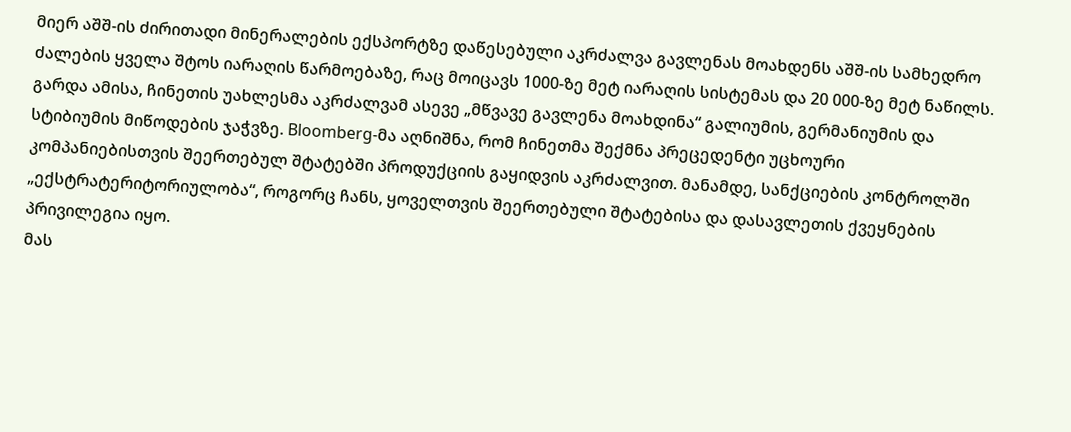მიერ აშშ-ის ძირითადი მინერალების ექსპორტზე დაწესებული აკრძალვა გავლენას მოახდენს აშშ-ის სამხედრო ძალების ყველა შტოს იარაღის წარმოებაზე, რაც მოიცავს 1000-ზე მეტ იარაღის სისტემას და 20 000-ზე მეტ ნაწილს.
გარდა ამისა, ჩინეთის უახლესმა აკრძალვამ ასევე „მწვავე გავლენა მოახდინა“ გალიუმის, გერმანიუმის და სტიბიუმის მიწოდების ჯაჭვზე. Bloomberg-მა აღნიშნა, რომ ჩინეთმა შექმნა პრეცედენტი უცხოური კომპანიებისთვის შეერთებულ შტატებში პროდუქციის გაყიდვის აკრძალვით. მანამდე, სანქციების კონტროლში „ექსტრატერიტორიულობა“, როგორც ჩანს, ყოველთვის შეერთებული შტატებისა და დასავლეთის ქვეყნების პრივილეგია იყო.
მას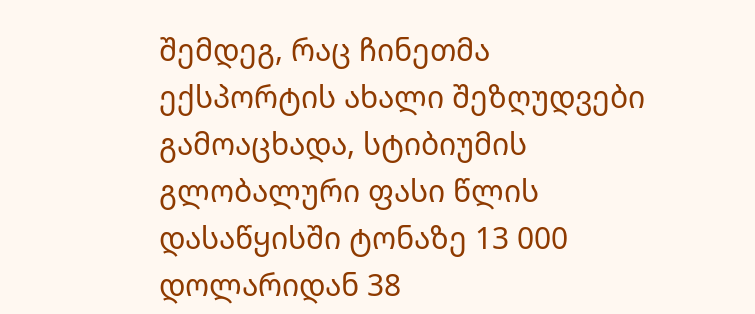შემდეგ, რაც ჩინეთმა ექსპორტის ახალი შეზღუდვები გამოაცხადა, სტიბიუმის გლობალური ფასი წლის დასაწყისში ტონაზე 13 000 დოლარიდან 38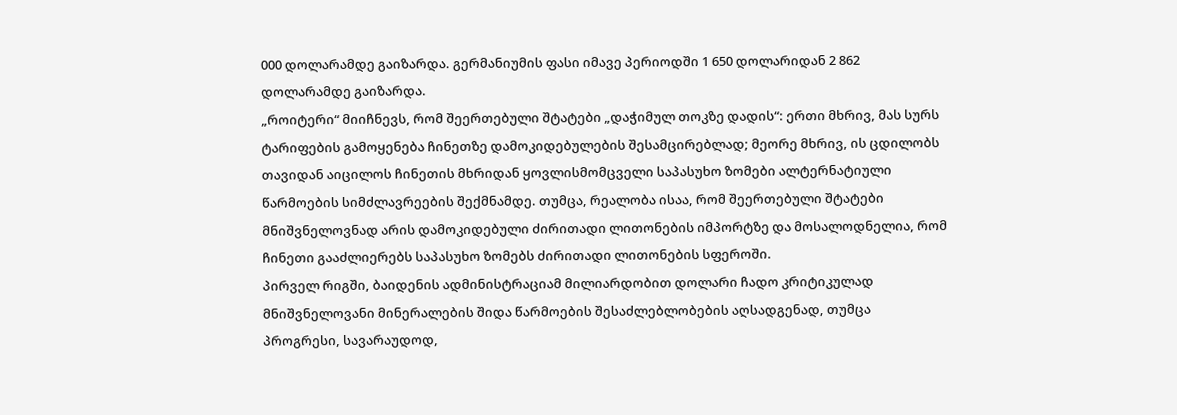000 დოლარამდე გაიზარდა. გერმანიუმის ფასი იმავე პერიოდში 1 650 დოლარიდან 2 862 დოლარამდე გაიზარდა.
„როიტერი“ მიიჩნევს, რომ შეერთებული შტატები „დაჭიმულ თოკზე დადის“: ერთი მხრივ, მას სურს ტარიფების გამოყენება ჩინეთზე დამოკიდებულების შესამცირებლად; მეორე მხრივ, ის ცდილობს თავიდან აიცილოს ჩინეთის მხრიდან ყოვლისმომცველი საპასუხო ზომები ალტერნატიული წარმოების სიმძლავრეების შექმნამდე. თუმცა, რეალობა ისაა, რომ შეერთებული შტატები მნიშვნელოვნად არის დამოკიდებული ძირითადი ლითონების იმპორტზე და მოსალოდნელია, რომ ჩინეთი გააძლიერებს საპასუხო ზომებს ძირითადი ლითონების სფეროში.
პირველ რიგში, ბაიდენის ადმინისტრაციამ მილიარდობით დოლარი ჩადო კრიტიკულად მნიშვნელოვანი მინერალების შიდა წარმოების შესაძლებლობების აღსადგენად, თუმცა პროგრესი, სავარაუდოდ,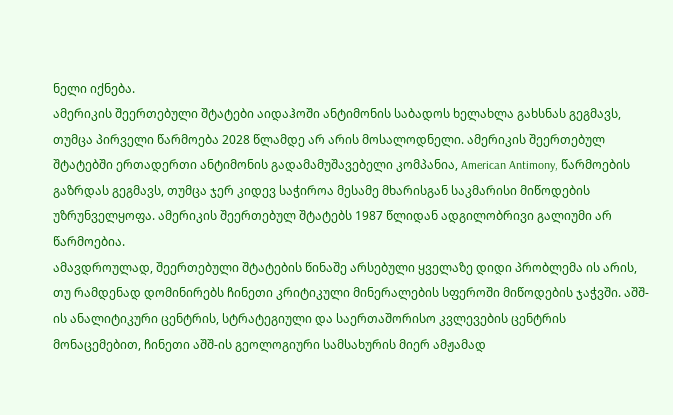ნელი იქნება.
ამერიკის შეერთებული შტატები აიდაჰოში ანტიმონის საბადოს ხელახლა გახსნას გეგმავს, თუმცა პირველი წარმოება 2028 წლამდე არ არის მოსალოდნელი. ამერიკის შეერთებულ შტატებში ერთადერთი ანტიმონის გადამამუშავებელი კომპანია, American Antimony, წარმოების გაზრდას გეგმავს, თუმცა ჯერ კიდევ საჭიროა მესამე მხარისგან საკმარისი მიწოდების უზრუნველყოფა. ამერიკის შეერთებულ შტატებს 1987 წლიდან ადგილობრივი გალიუმი არ წარმოებია.
ამავდროულად, შეერთებული შტატების წინაშე არსებული ყველაზე დიდი პრობლემა ის არის, თუ რამდენად დომინირებს ჩინეთი კრიტიკული მინერალების სფეროში მიწოდების ჯაჭვში. აშშ-ის ანალიტიკური ცენტრის, სტრატეგიული და საერთაშორისო კვლევების ცენტრის მონაცემებით, ჩინეთი აშშ-ის გეოლოგიური სამსახურის მიერ ამჟამად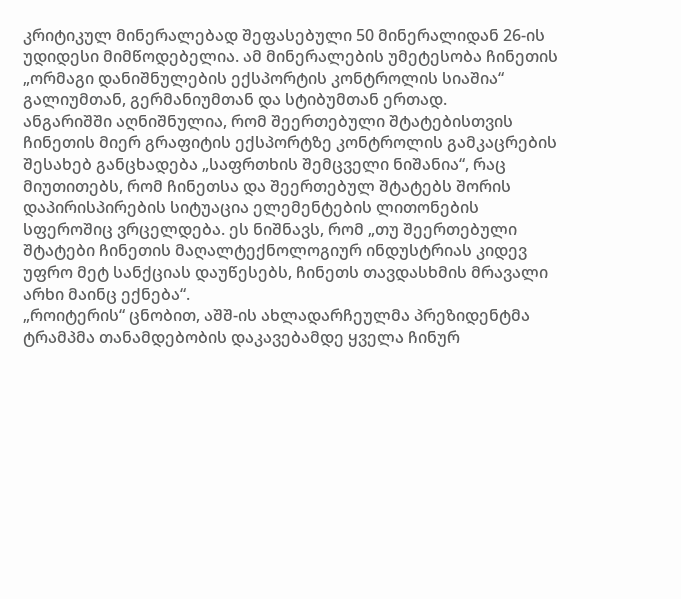კრიტიკულ მინერალებად შეფასებული 50 მინერალიდან 26-ის უდიდესი მიმწოდებელია. ამ მინერალების უმეტესობა ჩინეთის „ორმაგი დანიშნულების ექსპორტის კონტროლის სიაშია“ გალიუმთან, გერმანიუმთან და სტიბუმთან ერთად.
ანგარიშში აღნიშნულია, რომ შეერთებული შტატებისთვის ჩინეთის მიერ გრაფიტის ექსპორტზე კონტროლის გამკაცრების შესახებ განცხადება „საფრთხის შემცველი ნიშანია“, რაც მიუთითებს, რომ ჩინეთსა და შეერთებულ შტატებს შორის დაპირისპირების სიტუაცია ელემენტების ლითონების სფეროშიც ვრცელდება. ეს ნიშნავს, რომ „თუ შეერთებული შტატები ჩინეთის მაღალტექნოლოგიურ ინდუსტრიას კიდევ უფრო მეტ სანქციას დაუწესებს, ჩინეთს თავდასხმის მრავალი არხი მაინც ექნება“.
„როიტერის“ ცნობით, აშშ-ის ახლადარჩეულმა პრეზიდენტმა ტრამპმა თანამდებობის დაკავებამდე ყველა ჩინურ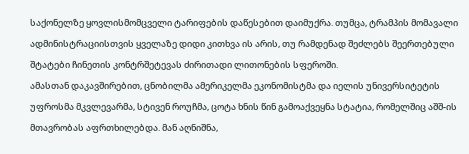საქონელზე ყოვლისმომცველი ტარიფების დაწესებით დაიმუქრა. თუმცა, ტრამპის მომავალი ადმინისტრაციისთვის ყველაზე დიდი კითხვა ის არის, თუ რამდენად შეძლებს შეერთებული შტატები ჩინეთის კონტრშეტევას ძირითადი ლითონების სფეროში.
ამასთან დაკავშირებით, ცნობილმა ამერიკელმა ეკონომისტმა და იელის უნივერსიტეტის უფროსმა მკვლევარმა, სტივენ როუჩმა, ცოტა ხნის წინ გამოაქვეყნა სტატია, რომელშიც აშშ-ის მთავრობას აფრთხილებდა. მან აღნიშნა,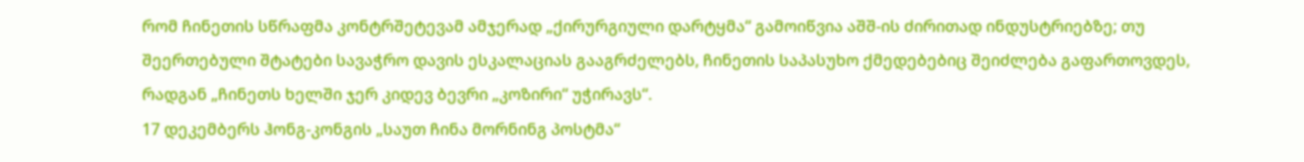რომ ჩინეთის სწრაფმა კონტრშეტევამ ამჯერად „ქირურგიული დარტყმა“ გამოიწვია აშშ-ის ძირითად ინდუსტრიებზე; თუ შეერთებული შტატები სავაჭრო დავის ესკალაციას გააგრძელებს, ჩინეთის საპასუხო ქმედებებიც შეიძლება გაფართოვდეს, რადგან „ჩინეთს ხელში ჯერ კიდევ ბევრი „კოზირი“ უჭირავს“.
17 დეკემბერს ჰონგ-კონგის „საუთ ჩინა მორნინგ პოსტმა“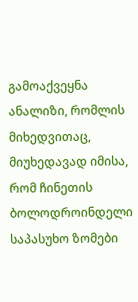გამოაქვეყნა ანალიზი, რომლის მიხედვითაც, მიუხედავად იმისა, რომ ჩინეთის ბოლოდროინდელი საპასუხო ზომები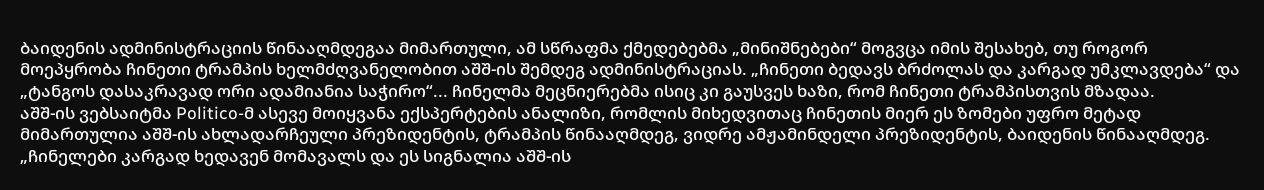ბაიდენის ადმინისტრაციის წინააღმდეგაა მიმართული, ამ სწრაფმა ქმედებებმა „მინიშნებები“ მოგვცა იმის შესახებ, თუ როგორ მოეპყრობა ჩინეთი ტრამპის ხელმძღვანელობით აშშ-ის შემდეგ ადმინისტრაციას. „ჩინეთი ბედავს ბრძოლას და კარგად უმკლავდება“ და „ტანგოს დასაკრავად ორი ადამიანია საჭირო“... ჩინელმა მეცნიერებმა ისიც კი გაუსვეს ხაზი, რომ ჩინეთი ტრამპისთვის მზადაა.
აშშ-ის ვებსაიტმა Politico-მ ასევე მოიყვანა ექსპერტების ანალიზი, რომლის მიხედვითაც ჩინეთის მიერ ეს ზომები უფრო მეტად მიმართულია აშშ-ის ახლადარჩეული პრეზიდენტის, ტრამპის წინააღმდეგ, ვიდრე ამჟამინდელი პრეზიდენტის, ბაიდენის წინააღმდეგ. „ჩინელები კარგად ხედავენ მომავალს და ეს სიგნალია აშშ-ის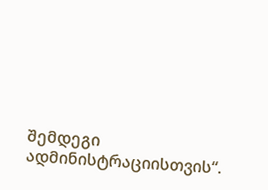შემდეგი ადმინისტრაციისთვის“.